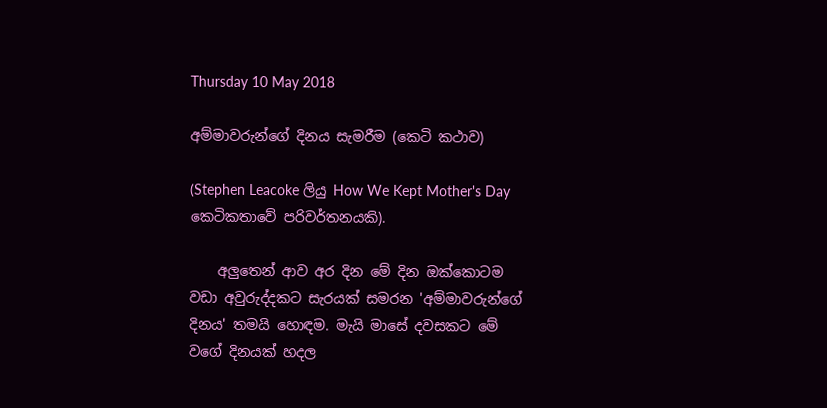Thursday 10 May 2018

අම්මාවරුන්ගේ දිනය සැමරීම (කෙටි කථාව)

(Stephen Leacoke ලියු How We Kept Mother's Day කෙටිකතාවේ පරිවර්තනයකි).

    අලුතෙන් ආව අර දින මේ දින ඔක්කොටම වඩා අවුරුද්දකට සැරයක් සමරන 'අම්මාවරුන්ගේ දිනය' තමයි හොඳම. මැයි මාසේ දවසකට මේ වගේ දිනයක් හදල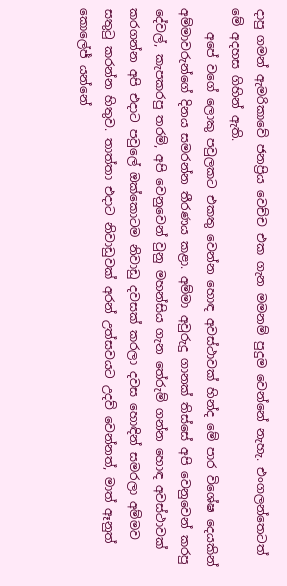දාපු ගමන් ඇමරිකාවේ ජනප්‍රිය වෙච්ච එක ගැන මමනම් පුදුම වෙන්නේ නැහැ. එංගලන්තෙටත් මේ අදහස ගිහින් ඇති.
    අපේ වගේ ලොකු පවුලකට එකතු වෙන්න හොඳ අවස්ථාවක් හින්ද මේ පාර විශේෂ දෙයකින් අම්මාවරුන්ගේ දිනය සමරන්න තීරණය කළා. අම්මා අවුරුදු ගානක් තිස්සේ අපි වෙනුවෙන් කරපු දේවල්, කැපකරපු තරම්, අපි වෙනුවෙන් වුනු මහන්සිය ගැන තේරුම් ගන්න හොඳ අවස්ථාවක් කරගන්න අපි එදාට පවුලේ ඔක්කොටම නිවාඩු දවසක් කරලා දවස හොඳින් සමරලා අම්මව සතුටු කරන්න හිතුව. තාත්තා එදාට නිවාඩුවක් අරන් උත්සවයට උදව් වෙන්නත්, මාත් ඈනුත් කොලේජ් යන්නේ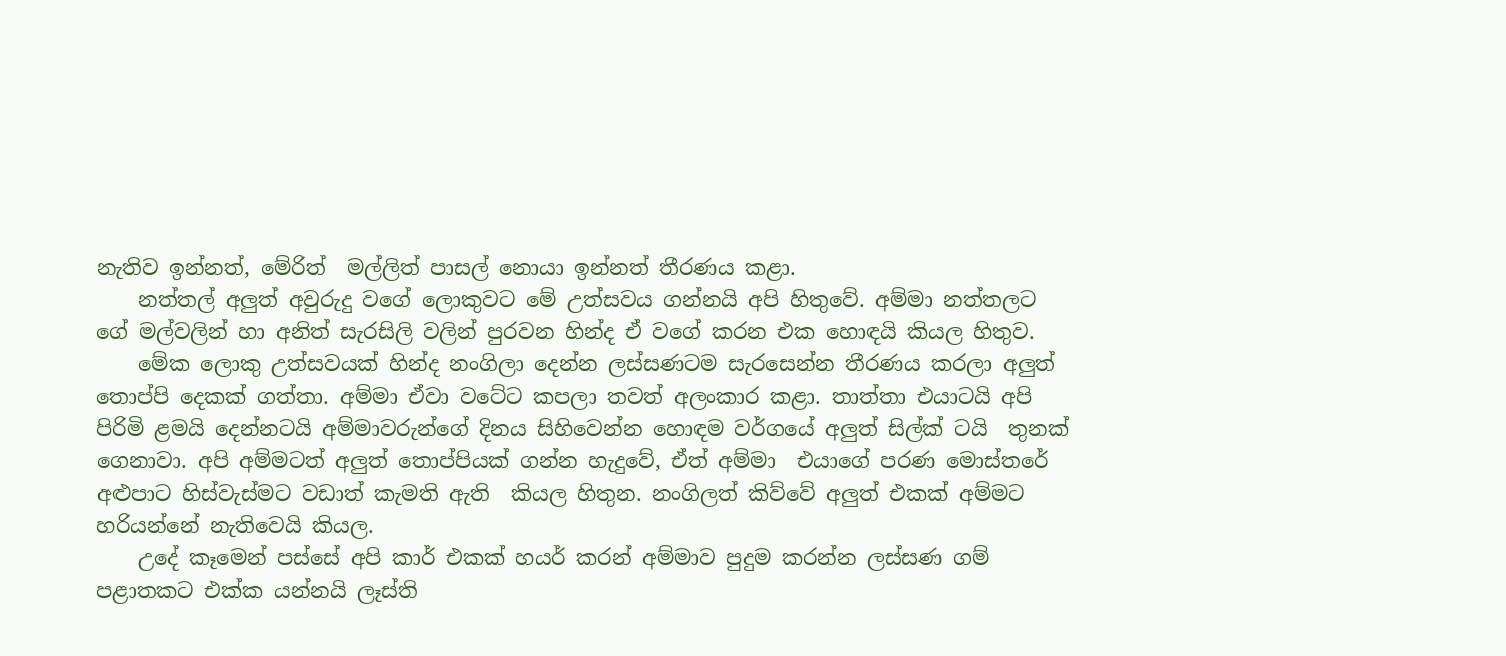නැතිව ඉන්නත්, මේරිත්  මල්ලිත් පාසල් නොයා ඉන්නත් තීරණය කළා.
    නත්තල් අලුත් අවුරුදු වගේ ලොකුවට මේ උත්සවය ගන්නයි අපි හිතුවේ. අම්මා නත්තලට ගේ මල්වලින් හා අනිත් සැරසිලි වලින් පුරවන හින්ද ඒ වගේ කරන එක හොඳයි කියල හිතුව.
    මේක ලොකු උත්සවයක් හින්ද නංගිලා දෙන්න ලස්සණටම සැරසෙන්න තීරණය කරලා අලුත් තොප්පි දෙකක් ගත්තා. අම්මා ඒවා වටේට කපලා තවත් අලංකාර කළා. තාත්තා එයාටයි අපි පිරිමි ළමයි දෙන්නටයි අම්මාවරුන්ගේ දිනය සිහිවෙන්න හොඳම වර්ගයේ අලුත් සිල්ක් ටයි  තුනක් ගෙනාවා. අපි අම්මටත් අලුත් තොප්පියක් ගන්න හැදුවේ, ඒත් අම්මා  එයාගේ පරණ මොස්තරේ අළුපාට හිස්වැස්මට වඩාත් කැමති ඇති  කියල හිතුන. නංගිලත් කිව්වේ අලුත් එකක් අම්මට හරියන්නේ නැතිවෙයි කියල.
    උදේ කෑමෙන් පස්සේ අපි කාර් එකක් හයර් කරන් අම්මාව පුදුම කරන්න ලස්සණ ගම් පළාතකට එක්ක යන්නයි ලෑස්ති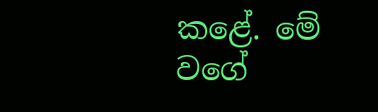කළේ. මේ වගේ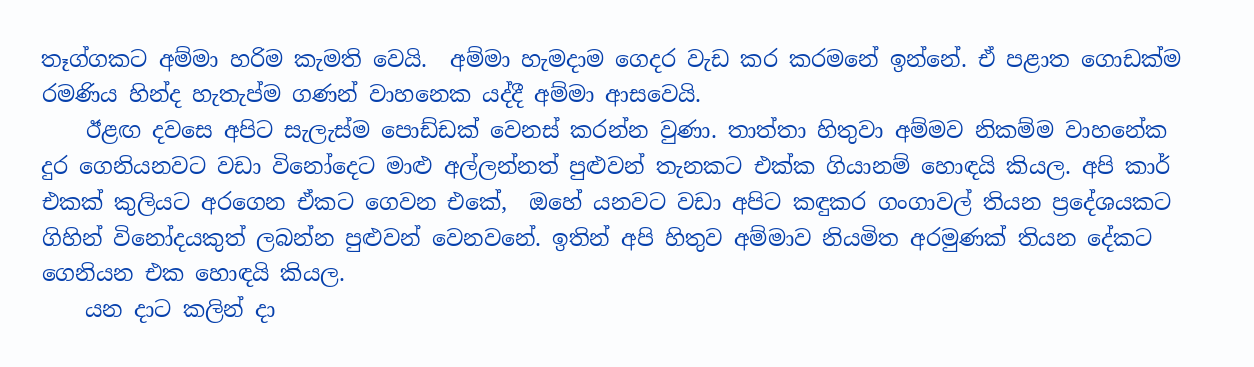තෑග්ගකට අම්මා හරිම කැමති වෙයි.  අම්මා හැමදාම ගෙදර වැඩ කර කරමනේ ඉන්නේ. ඒ පළාත ගොඩක්ම රමණිය හින්ද හැතැප්ම ගණන් වාහනෙක යද්දී අම්මා ආසවෙයි.
    ඊළඟ දවසෙ අපිට සැලැස්ම පොඩ්ඩක් වෙනස් කරන්න වුණා. තාත්තා හිතුවා අම්මව නිකම්ම වාහනේක දුර ගෙනියනවට වඩා විනෝදෙට මාළු අල්ලන්නත් පුළුවන් තැනකට එක්ක ගියානම් හොඳයි කියල. අපි කාර් එකක් කුලියට අරගෙන ඒකට ගෙවන එකේ,  ඔහේ යනවට වඩා අපිට කඳුකර ගංගාවල් තියන ප්‍රදේශයකට ගිහින් විනෝදයකුත් ලබන්න පුළුවන් වෙනවනේ. ඉතින් අපි හිතුව අම්මාව නියමිත අරමුණක් තියන දේකට ගෙනියන එක හොඳයි කියල.
    යන දාට කලින් දා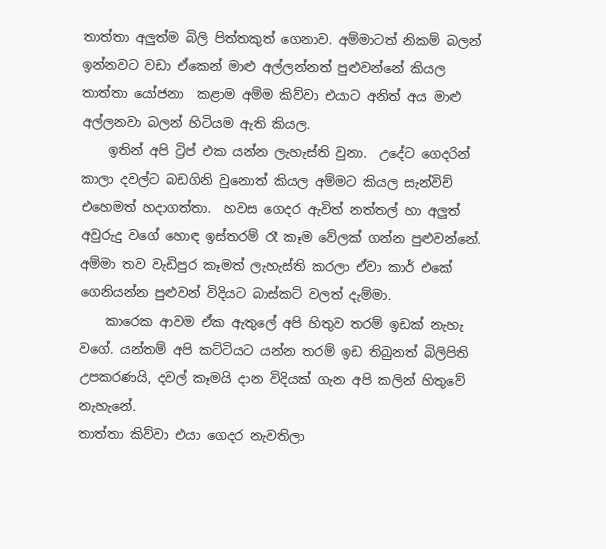තාත්තා අලුත්ම බිලි පිත්තකුත් ගෙනාව. අම්මාටත් නිකම් බලන් ඉන්නවට වඩා ඒකෙන් මාළු අල්ලන්නත් පුළුවන්නේ කියල තාත්තා යෝජනා  කළාම අම්ම කිව්වා එයාට අනිත් අය මාළු අල්ලනවා බලන් හිටියම ඇති කියල.
    ඉතින් අපි ට්‍රිප් එක යන්න ලැහැස්ති වුනා.  උදේට ගෙදරින් කාලා දවල්ට බඩගිනි වුනොත් කියල අම්මට කියල සැන්විච් එහෙමත් හදාගත්තා.  හවස ගෙදර ඇවිත් නත්තල් හා අලුත් අවුරුදු වගේ හොඳ ඉස්තරම් රෑ කෑම වේලක් ගන්න පුළුවන්නේ. අම්මා තව වැඩිපුර කෑමත් ලැහැස්ති කරලා ඒවා කාර් එකේ ගෙනියන්න පුළුවන් විදියට බාස්කට් වලත් දැම්මා.
    කාරෙක ආවම ඒක ඇතුලේ අපි හිතුව තරම් ඉඩක් නැහැ වගේ. යන්තම් අපි කට්ටියට යන්න තරම් ඉඩ තිබුනත් බිලිපිති උපකරණයි, දවල් කෑමයි දාන විදියක් ගැන අපි කලින් හිතුවේ නැහැනේ.
තාත්තා කිව්වා එයා ගෙදර නැවතිලා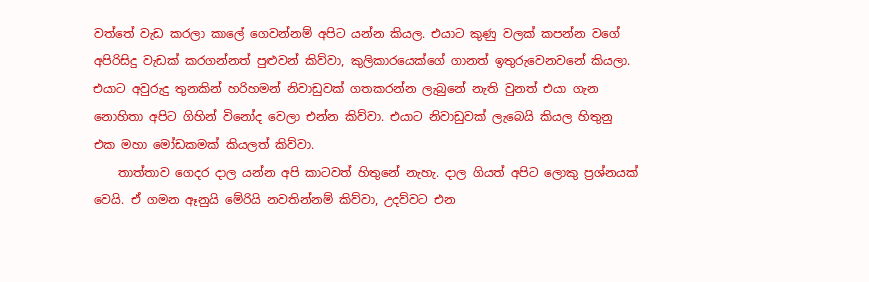වත්තේ වැඩ කරලා කාලේ ගෙවන්නම් අපිට යන්න කියල. එයාට කුණු වලක් කපන්න වගේ අපිරිසිදු වැඩක් කරගන්නත් පුළුවන් කිව්වා, කුලිකාරයෙක්ගේ ගානත් ඉතුරුවෙනවනේ කියලා. එයාට අවුරුදු තුනකින් හරිහමන් නිවාඩුවක් ගතකරන්න ලැබුනේ නැති වුනත් එයා ගැන නොහිතා අපිට ගිහින් විනෝද වෙලා එන්න කිව්වා. එයාට නිවාඩුවක් ලැබෙයි කියල හිතුනු එක මහා මෝඩකමක් කියලත් කිව්වා.
    තාත්තාව ගෙදර දාල යන්න අපි කාටවත් හිතුනේ නැහැ. දාල ගියත් අපිට ලොකු ප්‍රශ්නයක් වෙයි. ඒ ගමන ඈනුයි මේරියි නවතින්නම් කිව්වා, උදව්වට එන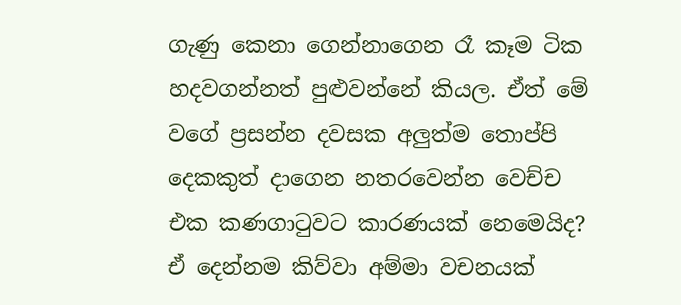ගැණු කෙනා ගෙන්නාගෙන රෑ කෑම ටික හදවගන්නත් පුළුවන්නේ කියල. ඒත් මේ වගේ ප්‍රසන්න දවසක අලුත්ම තොප්පි දෙකකුත් දාගෙන නතරවෙන්න වෙච්ච එක කණගාටුවට කාරණයක් නෙමෙයිද? ඒ දෙන්නම කිව්වා අම්මා වචනයක්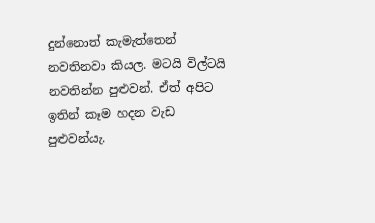දුන්නොත් කැමැත්තෙන් නවතිනවා කියල. මටයි විල්ටයි නවතින්න පුළුවන්. ඒත් අපිට ඉතින් කෑම හදන වැඩ පුළුවන්යැ.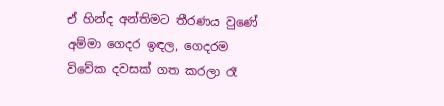ඒ හින්ද අන්තිමට තීරණය වුණේ අම්මා ගෙදර ඉඳල, ගෙදරම විවේක දවසක් ගත කරලා රෑ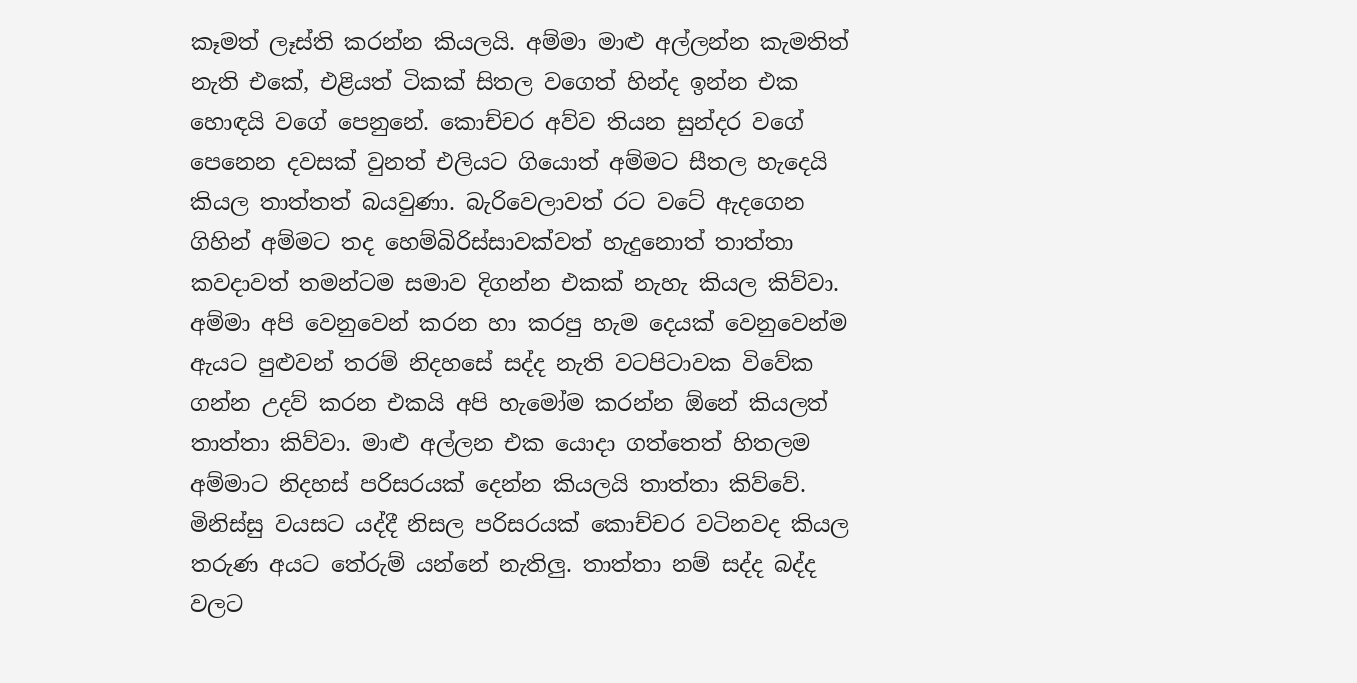කෑමත් ලෑස්ති කරන්න කියලයි. අම්මා මාළු අල්ලන්න කැමතිත් නැති එකේ, එළියත් ටිකක් සිතල වගෙත් හින්ද ඉන්න එක හොඳයි වගේ පෙනුනේ. කොච්චර අව්ව තියන සුන්දර වගේ පෙනෙන දවසක් වුනත් එලියට ගියොත් අම්මට සීතල හැදෙයි කියල තාත්තත් බයවුණා. බැරිවෙලාවත් රට වටේ ඇදගෙන  ගිහින් අම්මට තද හෙම්බිරිස්සාවක්වත් හැදුනොත් තාත්තා කවදාවත් තමන්ටම සමාව දිගන්න එකක් නැහැ කියල කිව්වා.   අම්මා අපි වෙනුවෙන් කරන හා කරපු හැම දෙයක් වෙනුවෙන්ම ඇයට පුළුවන් තරම් නිදහසේ සද්ද නැති වටපිටාවක විවේක ගන්න උදව් කරන එකයි අපි හැමෝම කරන්න ඕනේ කියලත් තාත්තා කිව්වා. මාළු අල්ලන එක යොදා ගත්තෙත් හිතලම අම්මාට නිදහස් පරිසරයක් දෙන්න කියලයි තාත්තා කිව්වේ. මිනිස්සු වයසට යද්දී නිසල පරිසරයක් කොච්චර වටිනවද කියල තරුණ අයට තේරුම් යන්නේ නැතිලු. තාත්තා නම් සද්ද බද්ද වලට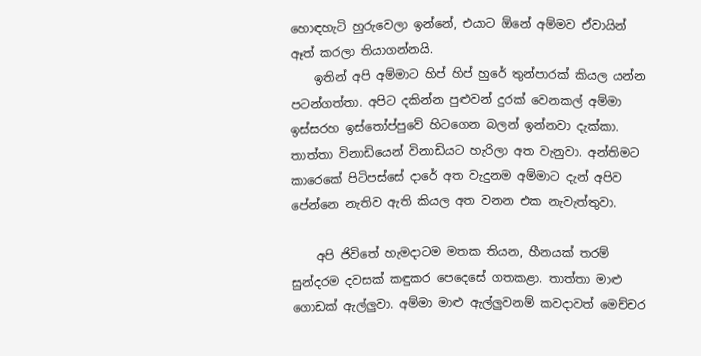හොඳහැටි හුරුවෙලා ඉන්නේ, එයාට ඕනේ අම්මව ඒවායින් ඈත් කරලා තියාගන්නයි.
    ඉතින් අපි අම්මාට හිප් හිප් හුරේ තුන්පාරක් කියල යන්න පටන්ගත්තා. අපිට දකින්න පුළුවන් දුරක් වෙනකල් අම්මා ඉස්සරහ ඉස්තෝප්පුවේ හිටගෙන බලන් ඉන්නවා දැක්කා. තාත්තා විනාඩියෙන් විනාඩියට හැරිලා අත වැනුවා. අන්තිමට කාරෙකේ පිටිපස්සේ දාරේ අත වැදුනම අම්මාට දැන් අපිව පේන්නෙ නැතිව ඇති කියල අත වනන එක නැවැත්තුවා.

    අපි ජිවිතේ හැමදාටම මතක තියන, හීනයක් තරම්  සුන්දරම දවසක් කඳුකර පෙදෙසේ ගතකළා. තාත්තා මාළු ගොඩක් ඇල්ලුවා. අම්මා මාළු ඇල්ලුවනම් කවදාවත් මෙච්චර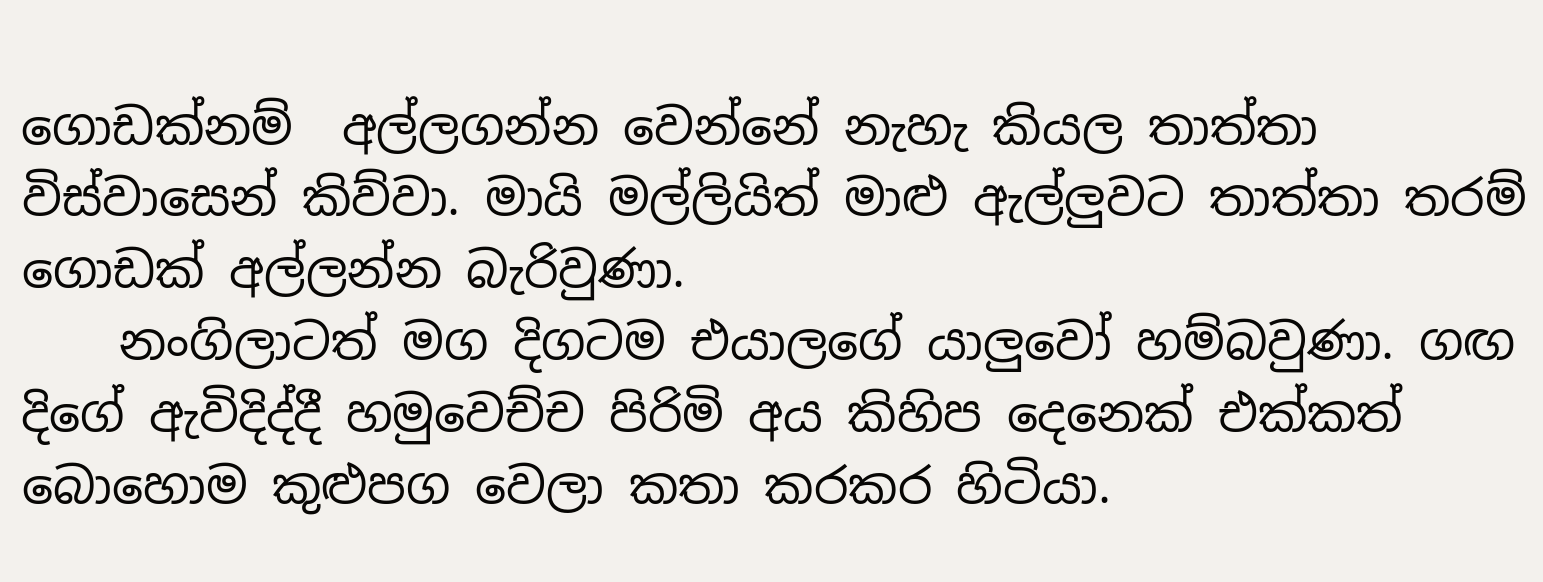ගොඩක්නම්  අල්ලගන්න වෙන්නේ නැහැ කියල තාත්තා විස්වාසෙන් කිව්වා. මායි මල්ලියිත් මාළු ඇල්ලුවට තාත්තා තරම් ගොඩක් අල්ලන්න බැරිවුණා.
    නංගිලාටත් මග දිගටම එයාලගේ යාලුවෝ හම්බවුණා. ගඟ දිගේ ඇවිදිද්දී හමුවෙච්ච පිරිමි අය කිහිප දෙනෙක් එක්කත් බොහොම කුළුපග වෙලා කතා කරකර හිටියා.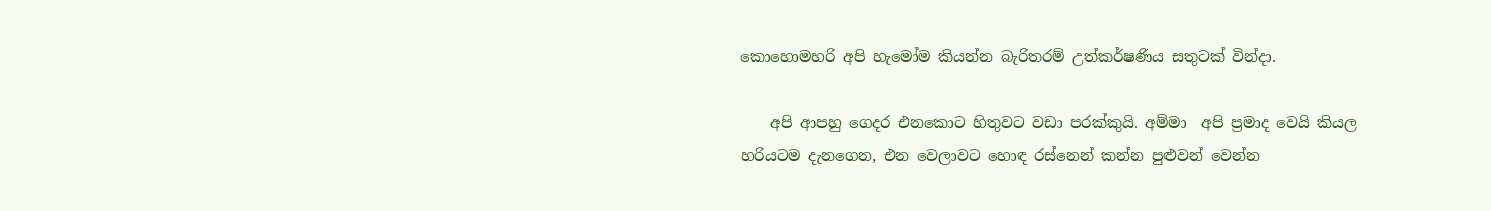කොහොමහරි අපි හැමෝම කියන්න බැරිතරම් උත්කර්ෂණිය සතුටක් වින්දා.

    අපි ආපහු ගෙදර එනකොට හිතුවට වඩා පරක්කුයි. අම්මා  අපි ප්‍රමාද වෙයි කියල හරියටම දැනගෙන, එන වෙලාවට හොඳ රස්නෙන් කන්න පුළුවන් වෙන්න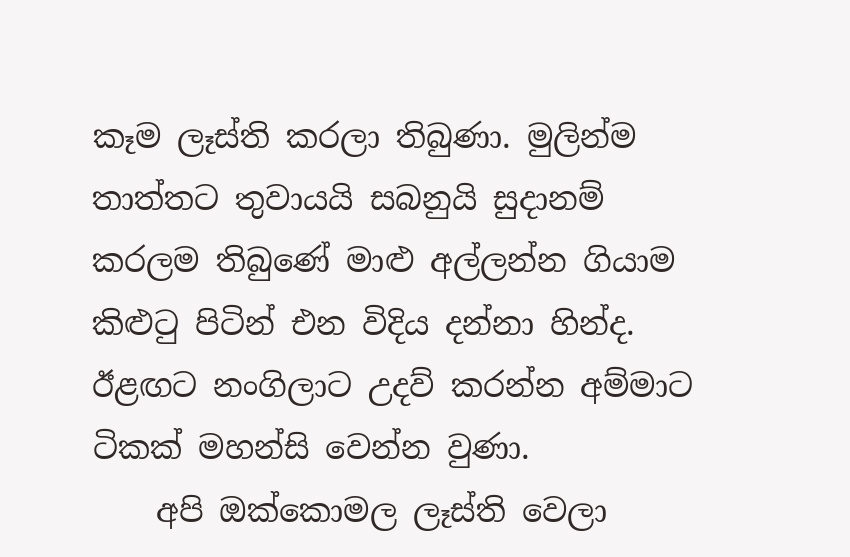කෑම ලෑස්ති කරලා තිබුණා. මුලින්ම තාත්තට තුවායයි සබනුයි සුදානම් කරලම තිබුණේ මාළු අල්ලන්න ගියාම කිළුටු පිටින් එන විදිය දන්නා හින්ද. ඊළඟට නංගිලාට උදව් කරන්න අම්මාට ටිකක් මහන්සි වෙන්න වුණා.
    අපි ඔක්කොමල ලෑස්ති වෙලා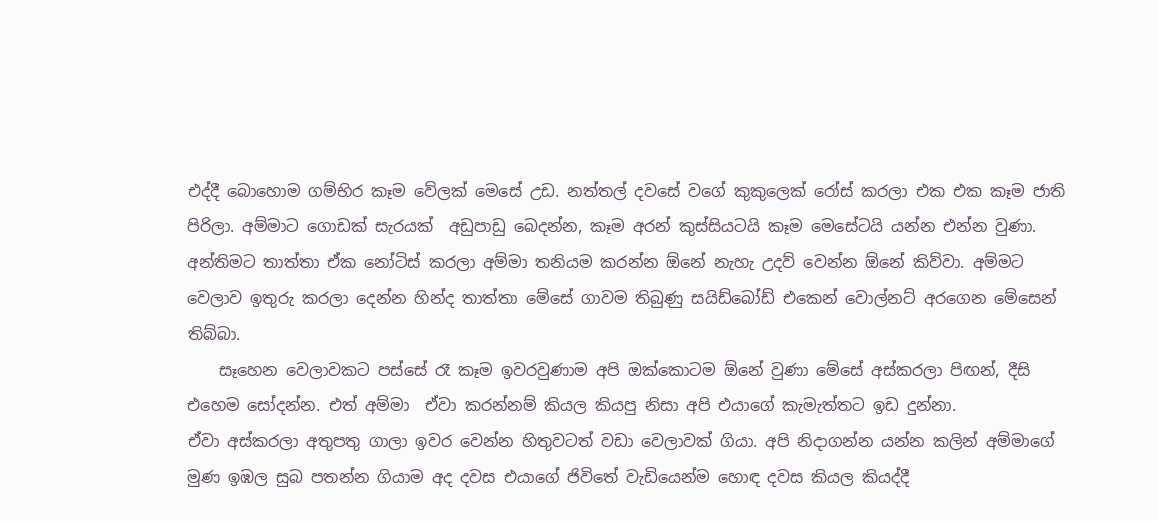එද්දී බොහොම ගම්භිර කෑම වේලක් මෙසේ උඩ. නත්තල් දවසේ වගේ කුකුලෙක් රෝස් කරලා එක එක කෑම ජාති පිරිලා. අම්මාට ගොඩක් සැරයක්  අඩුපාඩු බෙදන්න, කෑම අරන් කුස්සියටයි කෑම මෙසේටයි යන්න එන්න වුණා. අන්තිමට තාත්තා ඒක නෝටිස් කරලා අම්මා තනියම කරන්න ඕනේ නැහැ උදව් වෙන්න ඕනේ කිව්වා. අම්මට වෙලාව ඉතුරු කරලා දෙන්න හින්ද තාත්තා මේසේ ගාවම තිබුණු සයිඩ්බෝඩ් එකෙන් වොල්නට් අරගෙන මේසෙන් තිබ්බා.
    සෑහෙන වෙලාවකට පස්සේ රෑ කෑම ඉවරවුණාම අපි ඔක්කොටම ඕනේ වුණා මේසේ අස්කරලා පිඟන්, දීසි එහෙම සෝදන්න. එත් අම්මා  ඒවා කරන්නම් කියල කියපු නිසා අපි එයාගේ කැමැත්තට ඉඩ දුන්නා.
ඒවා අස්කරලා අතුපතු ගාලා ඉවර වෙන්න හිතුවටත් වඩා වෙලාවක් ගියා. අපි නිදාගන්න යන්න කලින් අම්මාගේ මුණ ඉඹල සුබ පතන්න ගියාම අද දවස එයාගේ ජිවිතේ වැඩියෙන්ම හොඳ දවස කියල කියද්දී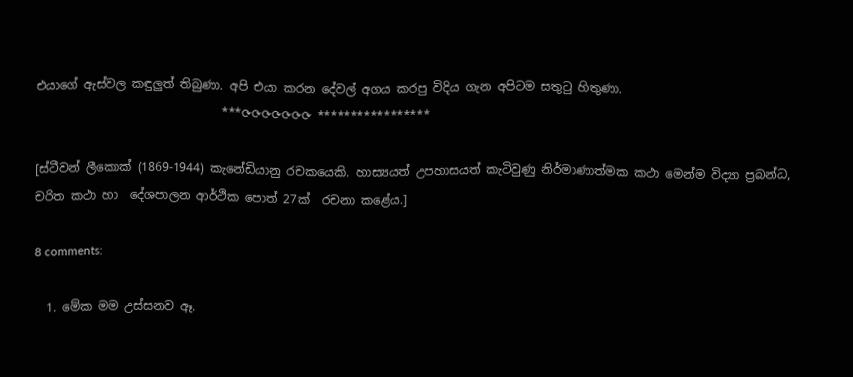එයාගේ ඇස්වල කඳුලුත් තිබුණා. අපි එයා කරන දේවල් අගය කරපු විදිය ගැන අපිටම සතුටු හිතුණා.
                               ***⟳⟳⟳⟳⟳⟳⟳ *****************

[ස්ටීවන් ලීකොක් (1869-1944) කැනේඩියානු රචකයෙකි. හාස්‍යයත් උපහාසයත් කැටිවුණු නිර්මාණාත්මක කථා මෙන්ම විද්‍යා ප්‍රබන්ධ, චරිත කථා හා  දේශපාලන ආර්ථික පොත් 27ක්  රචනා කළේය.]

8 comments:

  1. මේක මම උස්සනව ඈ.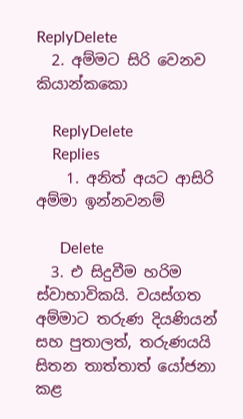ReplyDelete
  2. අම්මට සිරි වෙනව කියාන්කකො

    ReplyDelete
    Replies
    1. අනිත් අයට ආසිරි අම්මා ඉන්නවනම්

      Delete
  3. එ සිදුවීම හරිම ස්වාභාවිකයි. වයස්ගත අම්මාට තරුණ දියණියන් සහ පුතාලත්, තරුණයයි සිතන තාත්තාත් යෝජනා කළ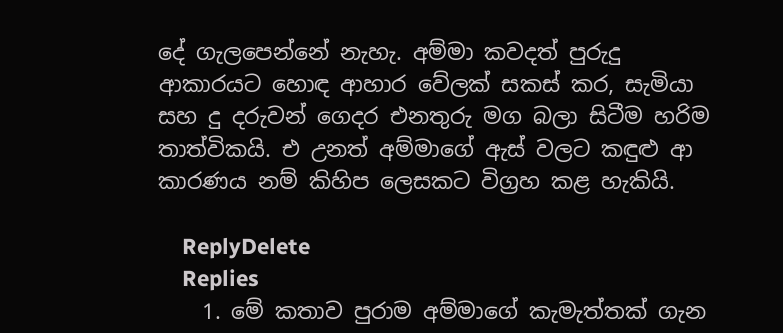දේ ගැලපෙන්නේ නැහැ. අම්මා කවදත් පුරුදු ආකාරයට හොඳ ආහාර වේලක් සකස් කර, සැමියා සහ දු දරුවන් ගෙදර එනතුරු මග බලා සිටීම හරිම තාත්විකයි. එ උනත් අම්මාගේ ඇස් වලට කඳුළු ආ කාරණය නම් කිහිප ලෙසකට විග්‍රහ කළ හැකියි.

    ReplyDelete
    Replies
    1. මේ කතාව පුරාම අම්මාගේ කැමැත්තක් ගැන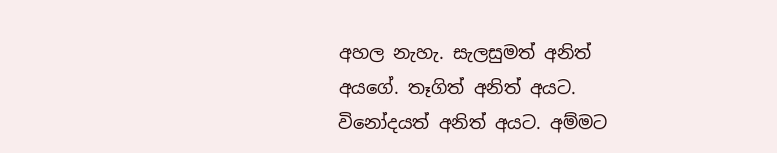අහල නැහැ. සැලසුමත් අනිත් අයගේ. තෑගිත් අනිත් අයට. විනෝදයත් අනිත් අයට. අම්මට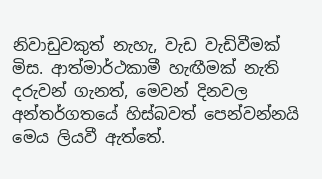නිවාඩුවකුත් නැහැ, වැඩ වැඩිවීමක් මිස. ආත්මාර්ථකාමී හැඟීමක් නැති දරුවන් ගැනත්, මෙවන් දිනවල අන්තර්ගතයේ හිස්බවත් පෙන්වන්නයි මෙය ලියවී ඇත්තේ.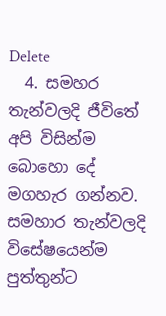Delete
  4. සමහර තැන්වලදි ජීවිතේ අපි විසින්ම බොහො දේ මගහැර ගන්නව. සමහාර තැන්වලදි විසේෂයෙන්ම පුත්තුන්ට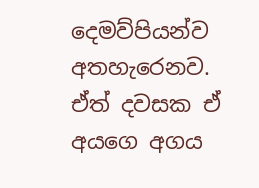දෙමව්පියන්ව අතහැරෙනව. ඒත් දවසක ඒ අයගෙ අගය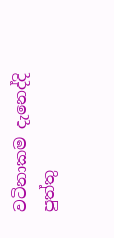වටිනාකම දැනෙද්දි පුත්තු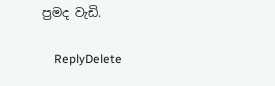ප්‍රමද වැඩි.

    ReplyDelete